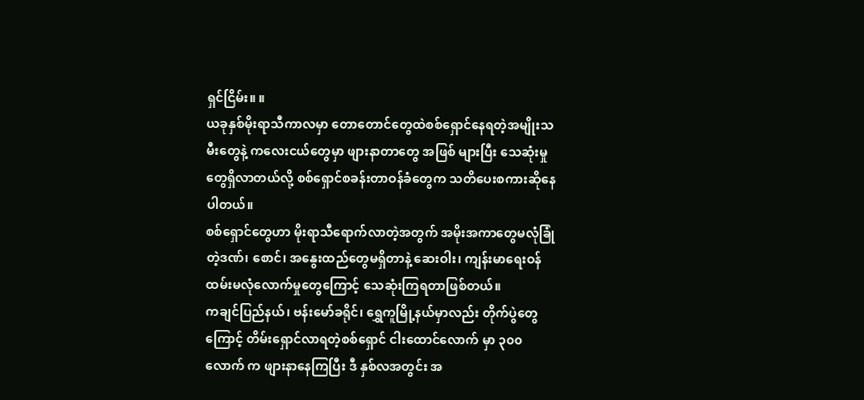ရှင်ငြိမ်း။ ။
ယခုနှစ်မိုးရာသီကာလမှာ တောတောင်တွေထဲစစ်ရှောင်နေရတဲ့အမျိုးသမီးတွေနဲ့ ကလေးငယ်တွေမှာ ဖျားနာတာတွေ အဖြစ် များပြီး သေဆုံးမှုတွေရှိလာတယ်လို့ စစ်ရှောင်စခန်းတာဝန်ခံတွေက သတိပေးစကားဆိုနေပါတယ်။
စစ်ရှောင်တွေဟာ မိုးရာသီရောက်လာတဲ့အတွက် အမိုးအကာတွေမလုံခြုံတဲ့ဒဏ်၊ စောင်၊ အနွေးထည်တွေမရှိတာနဲ့ ဆေးဝါး၊ ကျန်းမာရေးဝန်ထမ်းမလုံလောက်မှုတွေကြောင့် သေဆုံးကြရတာဖြစ်တယ်။
ကချင်ပြည်နယ်၊ ဗန်းမော်ခရိုင်၊ ရွှေကူမြို့နယ်မှာလည်း တိုက်ပွဲတွေကြောင့် တိမ်းရှောင်လာရတဲ့စစ်ရှောင် ငါးထောင်လောက် မှာ ၃၀၀ လောက် က ဖျားနာနေကြပြီး ဒီ နှစ်လအတွင်း အ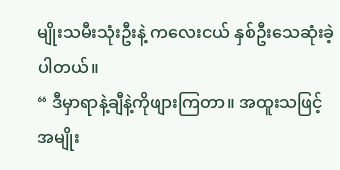မျိုးသမီးသုံးဦးနဲ့ ကလေးငယ် နှစ်ဦးသေဆုံးခဲ့ပါတယ်။
“ ဒီမှာရာနဲ့ချီနဲ့ကိုဖျားကြတာ။ အထူးသဖြင့်အမျိုး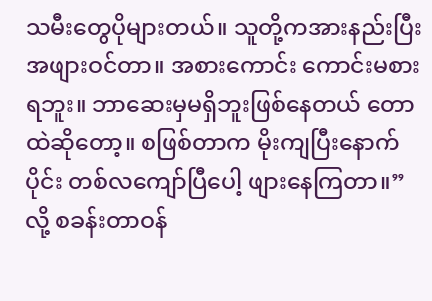သမီးတွေပိုများတယ်။ သူတို့ကအားနည်းပြီးအဖျားဝင်တာ။ အစားကောင်း ကောင်းမစားရဘူး။ ဘာဆေးမှမရှိဘူးဖြစ်နေတယ် တောထဲဆိုတော့။ စဖြစ်တာက မိုးကျပြီးနောက်ပိုင်း တစ်လကျော်ပြီပေါ့ ဖျားနေကြတာ။” လို့ စခန်းတာဝန်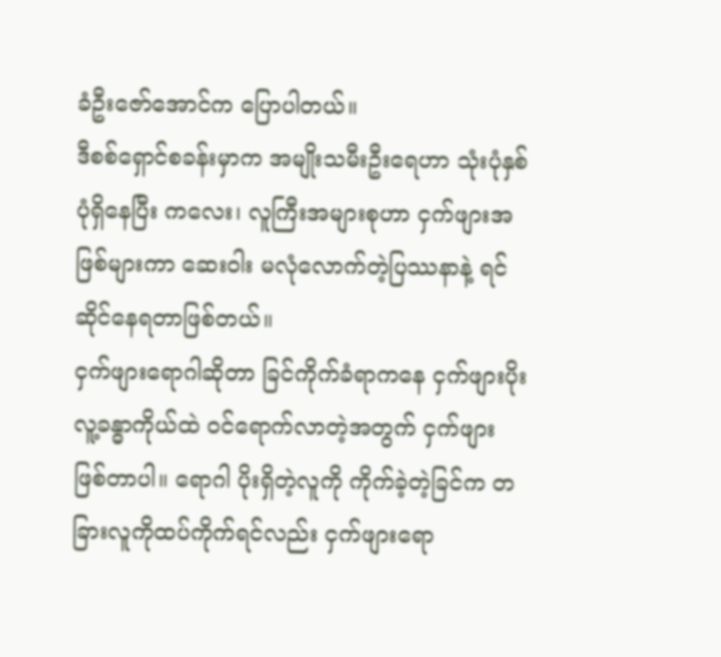ခံဦးဇော်အောင်က ပြောပါတယ်။
ဒီစစ်ရှောင်စခန်းမှာက အမျိုးသမီးဦးရေဟာ သုံးပုံနှစ်ပုံရှိနေပြီး ကလေး၊ လူကြီးအများစုဟာ ငှက်ဖျားအဖြစ်များကာ ဆေးဝါး မလုံလောက်တဲ့ပြဿနာနဲ့ ရင်ဆိုင်နေရတာဖြစ်တယ်။
ငှက်ဖျားရောဂါဆိုတာ ခြင်ကိုက်ခံရာကနေ ငှက်ဖျားပိုး လူ့ခန္ဓာကိုယ်ထဲ ဝင်ရောက်လာတဲ့အတွက် ငှက်ဖျားဖြစ်တာပါ။ ရောဂါ ပိုးရှိတဲ့လူကို ကိုက်ခဲ့တဲ့ခြင်က တခြားလူကိုထပ်ကိုက်ရင်လည်း ငှက်ဖျားရော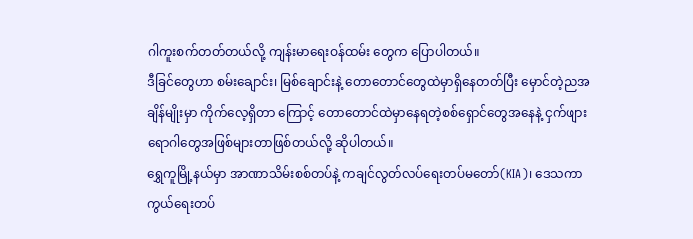ဂါကူးစက်တတ်တယ်လို့ ကျန်းမာရေးဝန်ထမ်း တွေက ပြောပါတယ်။
ဒီခြင်တွေဟာ စမ်းချောင်း၊ မြစ်ချောင်းနဲ့ တောတောင်တွေထဲမှာရှိနေတတ်ပြီး မှောင်တဲ့ညအချိန်မျိုးမှာ ကိုက်လေ့ရှိတာ ကြောင့် တောတောင်ထဲမှာနေရတဲ့စစ်ရှောင်တွေအနေနဲ့ ငှက်ဖျားရောဂါတွေအဖြစ်များတာဖြစ်တယ်လို့ ဆိုပါတယ်။
ရွှေကူမြို့နယ်မှာ အာဏာသိမ်းစစ်တပ်နဲ့ ကချင်လွတ်လပ်ရေးတပ်မတော်(KIA)၊ ဒေသကာကွယ်ရေးတပ်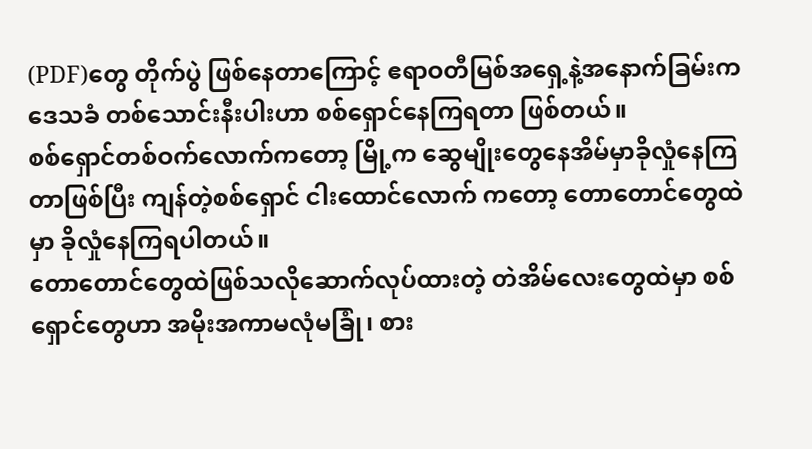(PDF)တွေ တိုက်ပွဲ ဖြစ်နေတာကြောင့် ဧရာဝတီမြစ်အရှေ့နဲ့အနောက်ခြမ်းက ဒေသခံ တစ်သောင်းနီးပါးဟာ စစ်ရှောင်နေကြရတာ ဖြစ်တယ်။
စစ်ရှောင်တစ်ဝက်လောက်ကတော့ မြို့က ဆွေမျိုးတွေနေအိမ်မှာခိုလှုံနေကြတာဖြစ်ပြီး ကျန်တဲ့စစ်ရှောင် ငါးထောင်လောက် ကတော့ တောတောင်တွေထဲမှာ ခိုလှုံနေကြရပါတယ်။
တောတောင်တွေထဲဖြစ်သလိုဆောက်လုပ်ထားတဲ့ တဲအိမ်လေးတွေထဲမှာ စစ်ရှောင်တွေဟာ အမိုးအကာမလုံမခြုံ၊ စား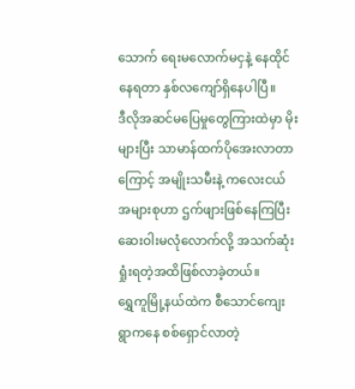သောက် ရေးမလောက်မငှနဲ့ နေထိုင်နေရတာ နှစ်လကျော်ရှိနေပါပြီ။
ဒီလိုအဆင်မပြေမှုတွေကြားထဲမှာ မိုးများပြီး သာမာန်ထက်ပိုအေးလာတာကြောင့် အမျိုးသမီးနဲ့ ကလေးငယ်အများစုဟာ ဌက်ဖျားဖြစ်နေကြပြီး ဆေးဝါးမလုံလောက်လို့ အသက်ဆုံးရှုံးရတဲ့အထိဖြစ်လာခဲ့တယ်။
ရွှေကူမြို့နယ်ထဲက စီသောင်ကျေးရွာကနေ စစ်ရှောင်လာတဲ့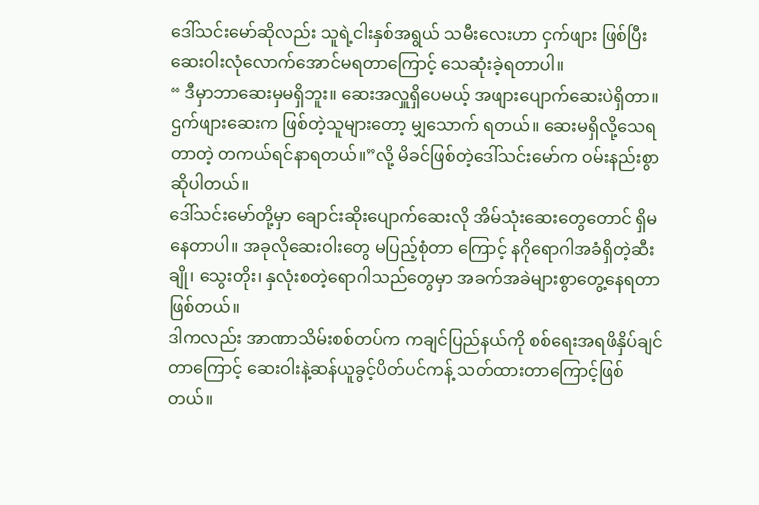ဒေါ်သင်းမော်ဆိုလည်း သူရဲ့ငါးနှစ်အရွယ် သမီးလေးဟာ ငှက်ဖျား ဖြစ်ပြီး ဆေးဝါးလုံလောက်အောင်မရတာကြောင့် သေဆုံးခဲ့ရတာပါ။
“ ဒီမှာဘာဆေးမှမရှိဘူး။ ဆေးအလှူရှိပေမယ့် အဖျားပျောက်ဆေးပဲရှိတာ။ ဌက်ဖျားဆေးက ဖြစ်တဲ့သူများတော့ မျှသောက် ရတယ်။ ဆေးမရှိလို့သေရတာတဲ့ တကယ်ရင်နာရတယ်။”လို့ မိခင်ဖြစ်တဲ့ဒေါ်သင်းမော်က ဝမ်းနည်းစွာ ဆိုပါတယ်။
ဒေါ်သင်းမော်တို့မှာ ချောင်းဆိုးပျောက်ဆေးလို အိမ်သုံးဆေးတွေတောင် ရှိမနေတာပါ။ အခုလိုဆေးဝါးတွေ မပြည့်စုံတာ ကြောင့် နဂိုရောဂါအခံရှိတဲ့ဆီးချို၊ သွေးတိုး၊ နှလုံးစတဲ့ရောဂါသည်တွေမှာ အခက်အခဲများစွာတွေ့နေရတာ ဖြစ်တယ်။
ဒါကလည်း အာဏာသိမ်းစစ်တပ်က ကချင်ပြည်နယ်ကို စစ်ရေးအရဖိနှိပ်ချင်တာကြောင့် ဆေးဝါးနဲ့ဆန်ယူခွင့်ပိတ်ပင်ကန့် သတ်ထားတာကြောင့်ဖြစ်တယ်။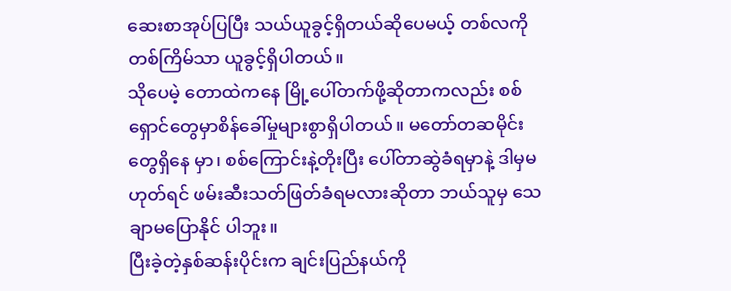ဆေးစာအုပ်ပြပြီး သယ်ယူခွင့်ရှိတယ်ဆိုပေမယ့် တစ်လကိုတစ်ကြိမ်သာ ယူခွင့်ရှိပါတယ်။
သိုပေမဲ့ တောထဲကနေ မြို့ပေါ်တက်ဖို့ဆိုတာကလည်း စစ်ရှောင်တွေမှာစိန်ခေါ်မှုများစွာရှိပါတယ်။ မတော်တဆမိုင်းတွေရှိနေ မှာ၊ စစ်ကြောင်းနဲ့တိုးပြီး ပေါ်တာဆွဲခံရမှာနဲ့ ဒါမှမဟုတ်ရင် ဖမ်းဆီးသတ်ဖြတ်ခံရမလားဆိုတာ ဘယ်သူမှ သေချာမပြောနိုင် ပါဘူး။
ပြီးခဲ့တဲ့နှစ်ဆန်းပိုင်းက ချင်းပြည်နယ်ကို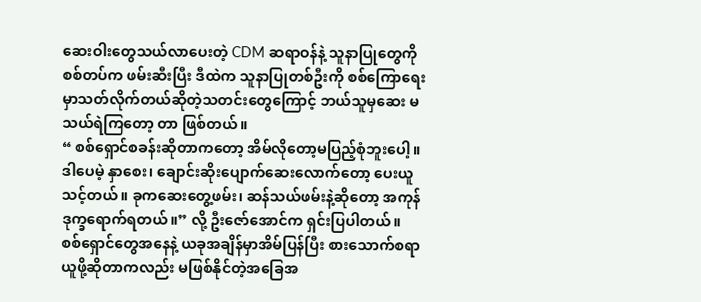ဆေးဝါးတွေသယ်လာပေးတဲ့ CDM ဆရာဝန်နဲ့ သူနာပြုတွေကို စစ်တပ်က ဖမ်းဆီးပြီး ဒီထဲက သူနာပြုတစ်ဦးကို စစ်ကြောရေးမှာသတ်လိုက်တယ်ဆိုတဲ့သတင်းတွေကြောင့် ဘယ်သူမှဆေး မသယ်ရဲကြတော့ တာ ဖြစ်တယ်။
“ စစ်ရှောင်စခန်းဆိုတာကတော့ အိမ်လိုတော့မပြည့်စုံဘူးပေါ့။ ဒါပေမဲ့ နှာစေး၊ ချောင်းဆိုးပျောက်ဆေးလောက်တော့ ပေးယူ သင့်တယ်။ ခုကဆေးတွေ့ဖမ်း၊ ဆန်သယ်ဖမ်းနဲ့ဆိုတော့ အကုန်ဒုက္ခရောက်ရတယ်။” လို့ ဦးဇော်အောင်က ရှင်းပြပါတယ်။
စစ်ရှောင်တွေအနေနဲ့ ယခုအချိန်မှာအိမ်ပြန်ပြီး စားသောက်စရာယူဖို့ဆိုတာကလည်း မဖြစ်နိုင်တဲ့အခြေအ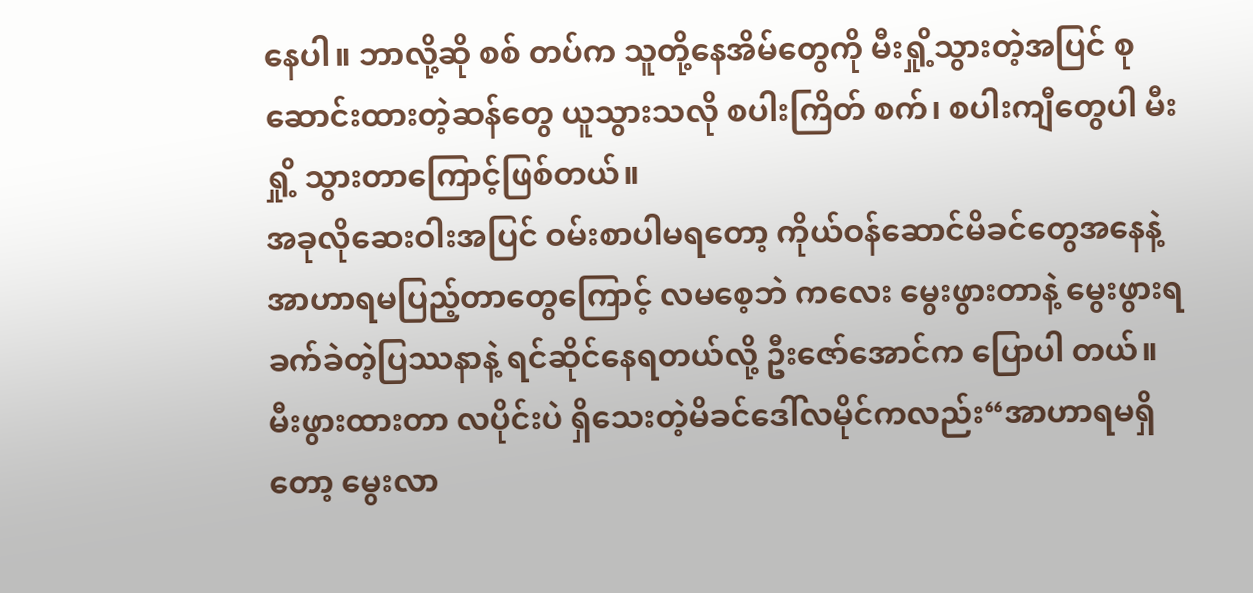နေပါ။ ဘာလို့ဆို စစ် တပ်က သူတို့နေအိမ်တွေကို မီးရှို့သွားတဲ့အပြင် စုဆောင်းထားတဲ့ဆန်တွေ ယူသွားသလို စပါးကြိတ် စက်၊ စပါးကျီတွေပါ မီးရှို့ သွားတာကြောင့်ဖြစ်တယ်။
အခုလိုဆေးဝါးအပြင် ဝမ်းစာပါမရတော့ ကိုယ်ဝန်ဆောင်မိခင်တွေအနေနဲ့ အာဟာရမပြည့်တာတွေကြောင့် လမစေ့ဘဲ ကလေး မွေးဖွားတာနဲ့ မွေးဖွားရခက်ခဲတဲ့ပြဿနာနဲ့ ရင်ဆိုင်နေရတယ်လို့ ဦးဇော်အောင်က ပြောပါ တယ်။
မီးဖွားထားတာ လပိုင်းပဲ ရှိသေးတဲ့မိခင်ဒေါ်လမိုင်ကလည်း“အာဟာရမရှိတော့ မွေးလာ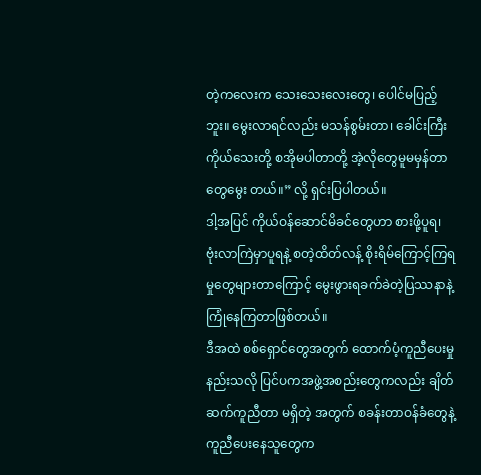တဲ့ကလေးက သေးသေးလေးတွေ၊ ပေါင်မပြည့်ဘူး။ မွေးလာရင်လည်း မသန်စွမ်းတာ၊ ခေါင်းကြီးကိုယ်သေးတို့ စအိုမပါတာတို့ အဲ့လိုတွေမူမမှန်တာတွေမွေး တယ်။” လို့ ရှင်းပြပါတယ်။
ဒါ့အပြင် ကိုယ်ဝန်ဆောင်မိခင်တွေဟာ စားဖို့ပူရ၊ ဗုံးလာကြဲမှာပူရနဲ့ စတဲ့ထိတ်လန့် စိုးရိမ်ကြောင့်ကြရမှုတွေများတာကြောင့် မွေးဖွားရခက်ခဲတဲ့ပြဿနာနဲ့ ကြုံနေကြတာဖြစ်တယ်။
ဒီအထဲ စစ်ရှောင်တွေအတွက် ထောက်ပံ့ကူညီပေးမှုနည်းသလို ပြင်ပကအဖွဲ့အစည်းတွေကလည်း ချိတ်ဆက်ကူညီတာ မရှိတဲ့ အတွက် စခန်းတာဝန်ခံတွေနဲ့ ကူညီပေးနေသူတွေက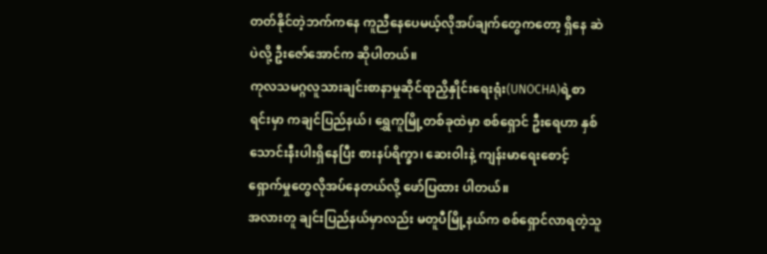တတ်နိုင်တဲ့ဘက်ကနေ ကူညီနေပေမယ့်လိုအပ်ချက်တွေကတော့ ရှိနေ ဆဲပဲလို့ ဦးဇော်အောင်က ဆိုပါတယ်။
ကုလသမဂ္ဂလူသားချင်းစာနာမှုဆိုင်ရာညှိနှိုင်းရေးရုံး(UNOCHA)ရဲ့စာရင်းမှာ ကချင်ပြည်နယ်၊ ရွှေကူမြို့တစ်ခုထဲမှာ စစ်ရှောင် ဦးရေဟာ နှစ်သောင်းနီးပါးရှိနေပြီး စားနပ်ရိက္ခာ၊ ဆေးဝါးနဲ့ ကျန်းမာရေးစောင့်ရှောက်မှုတွေလိုအပ်နေတယ်လို့ ဖော်ပြထား ပါတယ်။
အလားတူ ချင်းပြည်နယ်မှာလည်း မတူပီမြို့နယ်က စစ်ရှောင်လာရတဲ့သူ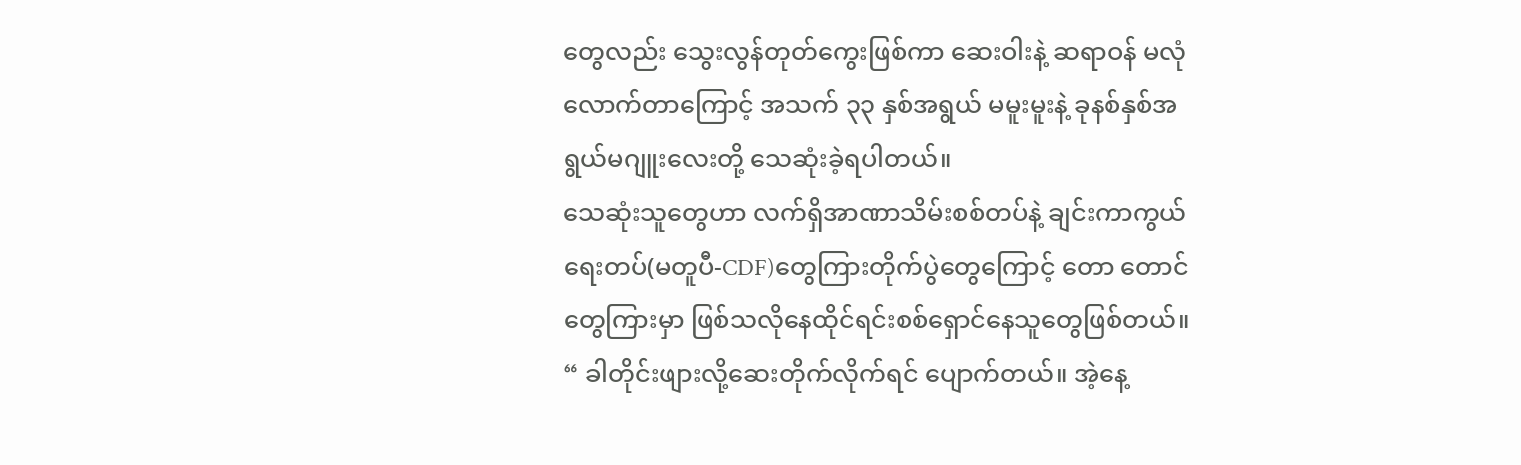တွေလည်း သွေးလွန်တုတ်ကွေးဖြစ်ကာ ဆေးဝါးနဲ့ ဆရာဝန် မလုံလောက်တာကြောင့် အသက် ၃၃ နှစ်အရွယ် မမူးမူးနဲ့ ခုနစ်နှစ်အရွယ်မဂျူးလေးတို့ သေဆုံးခဲ့ရပါတယ်။
သေဆုံးသူတွေဟာ လက်ရှိအာဏာသိမ်းစစ်တပ်နဲ့ ချင်းကာကွယ်ရေးတပ်(မတူပီ-CDF)တွေကြားတိုက်ပွဲတွေကြောင့် တော တောင်တွေကြားမှာ ဖြစ်သလိုနေထိုင်ရင်းစစ်ရှောင်နေသူတွေဖြစ်တယ်။
“ ခါတိုင်းဖျားလို့ဆေးတိုက်လိုက်ရင် ပျောက်တယ်။ အဲ့နေ့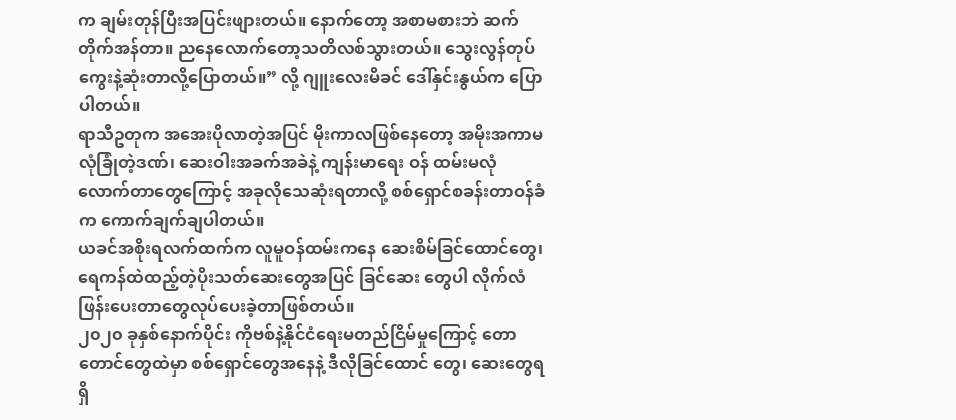က ချမ်းတုန်ပြီးအပြင်းဖျားတယ်။ နောက်တော့ အစာမစားဘဲ ဆက် တိုက်အန်တာ။ ညနေလောက်တော့သတိလစ်သွားတယ်။ သွေးလွန်တုပ်ကွေးနဲ့ဆုံးတာလို့ပြောတယ်။” လို့ ဂျူးလေးမိခင် ဒေါ်နှင်းနွယ်က ပြောပါတယ်။
ရာသီဥတုက အအေးပိုလာတဲ့အပြင် မိုးကာလဖြစ်နေတော့ အမိုးအကာမလုံခြုံတဲ့ဒဏ်၊ ဆေးဝါးအခက်အခဲနဲ့ ကျန်းမာရေး ဝန် ထမ်းမလုံလောက်တာတွေကြောင့် အခုလိုသေဆုံးရတာလို့ စစ်ရှောင်စခန်းတာဝန်ခံက ကောက်ချက်ချပါတယ်။
ယခင်အစိုးရလက်ထက်က လူမူဝန်ထမ်းကနေ ဆေးစိမ်ခြင်ထောင်တွေ၊ ရေကန်ထဲထည့်တဲ့ပိုးသတ်ဆေးတွေအပြင် ခြင်ဆေး တွေပါ လိုက်လံဖြန်းပေးတာတွေလုပ်ပေးခဲ့တာဖြစ်တယ်။
၂၀၂၀ ခုနှစ်နောက်ပိုင်း ကိုဗစ်နဲ့နိုင်ငံရေးမတည်ငြိမ်မှုကြောင့် တောတောင်တွေထဲမှာ စစ်ရှောင်တွေအနေနဲ့ ဒီလိုခြင်ထောင် တွေ၊ ဆေးတွေရရှိ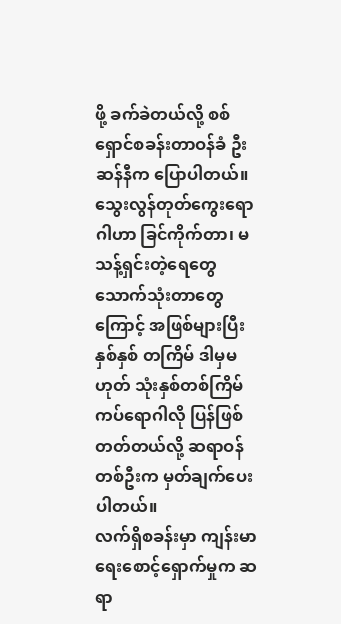ဖို့ ခက်ခဲတယ်လို့ စစ်ရှောင်စခန်းတာဝန်ခံ ဦးဆန်နီက ပြောပါတယ်။
သွေးလွန်တုတ်ကွေးရောဂါဟာ ခြင်ကိုက်တာ၊ မသန့်ရှင်းတဲ့ရေတွေသောက်သုံးတာတွေကြောင့် အဖြစ်များပြီး နှစ်နှစ် တကြိမ် ဒါမှမဟုတ် သုံးနှစ်တစ်ကြိမ် ကပ်ရောဂါလို ပြန်ဖြစ်တတ်တယ်လို့ ဆရာဝန်တစ်ဦးက မှတ်ချက်ပေးပါတယ်။
လက်ရှိစခန်းမှာ ကျန်းမာရေးစောင့်ရှောက်မှုက ဆရာ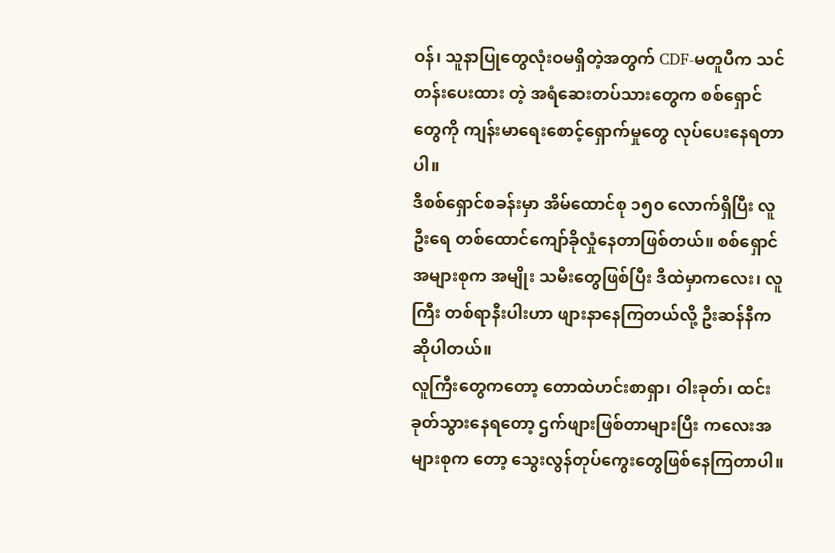ဝန်၊ သူနာပြုတွေလုံးဝမရှိတဲ့အတွက် CDF-မတူပီက သင်တန်းပေးထား တဲ့ အရံဆေးတပ်သားတွေက စစ်ရှောင်တွေကို ကျန်းမာရေးစောင့်ရှောက်မှုတွေ လုပ်ပေးနေရတာပါ။
ဒီစစ်ရှောင်စခန်းမှာ အိမ်ထောင်စု ၁၅၀ လောက်ရှိပြီး လူဦးရေ တစ်ထောင်ကျော်ခိုလှုံနေတာဖြစ်တယ်။ စစ်ရှောင်အများစုက အမျိုး သမီးတွေဖြစ်ပြီး ဒီထဲမှာကလေး၊ လူကြီး တစ်ရာနီးပါးဟာ ဖျားနာနေကြတယ်လို့ ဦးဆန်နီက ဆိုပါတယ်။
လူကြီးတွေကတော့ တောထဲဟင်းစာရှာ၊ ဝါးခုတ်၊ ထင်းခုတ်သွားနေရတော့ ဌက်ဖျားဖြစ်တာများပြီး ကလေးအများစုက တော့ သွေးလွန်တုပ်ကွေးတွေဖြစ်နေကြတာပါ။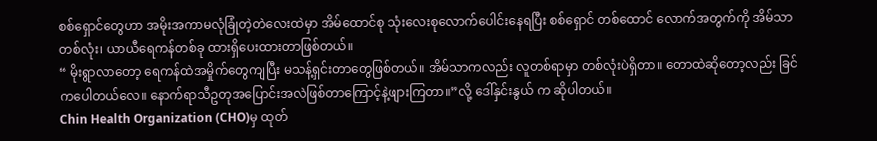စစ်ရှောင်တွေဟာ အမိုးအကာမလုံခြုံတဲ့တဲလေးထဲမှာ အိမ်ထောင်စု သုံးလေးစုလောက်ပေါင်းနေရပြီး စစ်ရှောင် တစ်ထောင် လောက်အတွက်ကို အိမ်သာတစ်လုံး၊ ယာယီရေကန်တစ်ခု ထားရှိပေးထားတာဖြစ်တယ်။
“ မိုးရွာလာတော့ ရေကန်ထဲအမှိုက်တွေကျပြီး မသန့်ရှင်းတာတွေဖြစ်တယ်။ အိမ်သာကလည်း လူတစ်ရာမှာ တစ်လုံးပဲရှိတာ။ တောထဲဆိုတော့လည်း ခြင်ကပေါတယ်လေ။ နောက်ရာသီဥတုအပြောင်းအလဲဖြစ်တာကြောင့်နဲ့ဖျားကြတာ။”လို့ ဒေါ်နှင်းနွယ် က ဆိုပါတယ်။
Chin Health Organization (CHO)မှ ထုတ်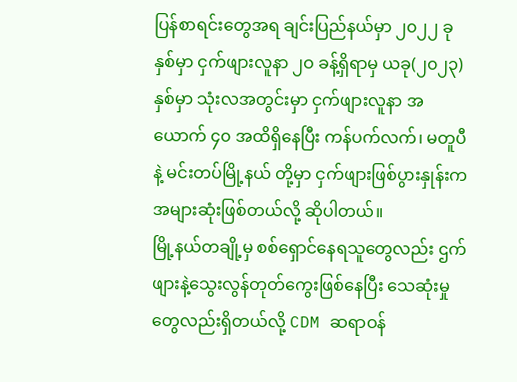ပြန်စာရင်းတွေအရ ချင်းပြည်နယ်မှာ ၂၀၂၂ ခုနှစ်မှာ ငှက်ဖျားလူနာ ၂ဝ ခန့်ရှိရာမှ ယခု(၂၀၂၃)နှစ်မှာ သုံးလအတွင်းမှာ ငှက်ဖျားလူနာ အယောက် ၄၀ အထိရှိနေပြီး ကန်ပက်လက်၊ မတူပီနဲ့ မင်းတပ်မြို့နယ် တို့မှာ ငှက်ဖျားဖြစ်ပွားနှုန်းက အများဆုံးဖြစ်တယ်လို့ ဆိုပါတယ်။
မြို့နယ်တချို့မှ စစ်ရှောင်နေရသူတွေလည်း ဌက်ဖျားနဲ့သွေးလွန်တုတ်ကွေးဖြစ်နေပြီး သေဆုံးမှုတွေလည်းရှိတယ်လို့ CDM ဆရာဝန်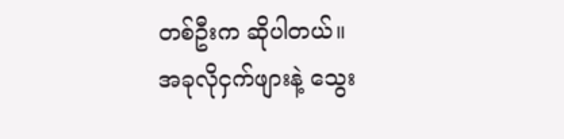တစ်ဦးက ဆိုပါတယ်။
အခုလိုငှက်ဖျားနဲ့ သွေး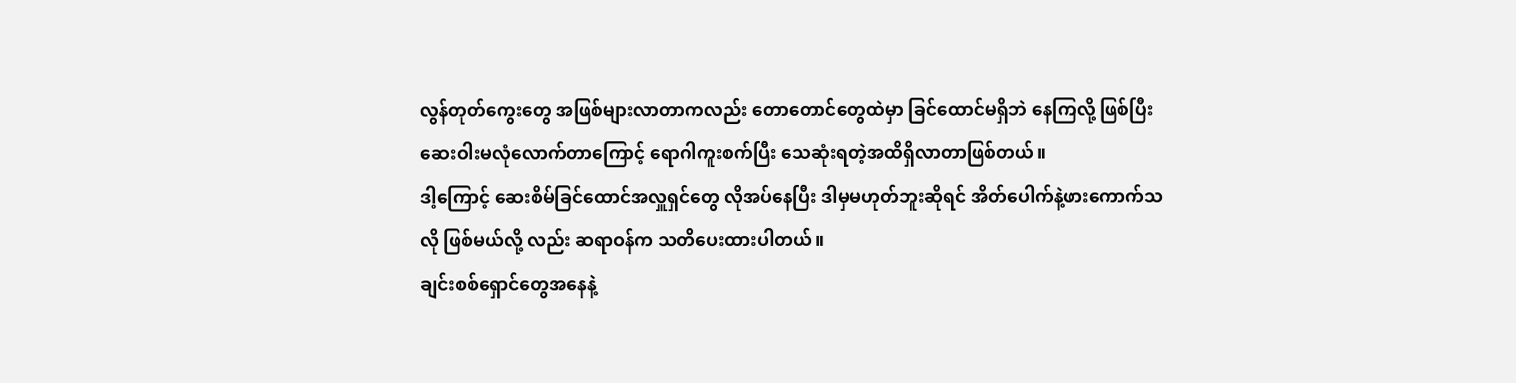လွန်တုတ်ကွေးတွေ အဖြစ်များလာတာကလည်း တောတောင်တွေထဲမှာ ခြင်ထောင်မရှိဘဲ နေကြလို့ ဖြစ်ပြီး ဆေးဝါးမလုံလောက်တာကြောင့် ရောဂါကူးစက်ပြီး သေဆုံးရတဲ့အထိရှိလာတာဖြစ်တယ်။
ဒါ့ကြောင့် ဆေးစိမ်ခြင်ထောင်အလှူရှင်တွေ လိုအပ်နေပြီး ဒါမှမဟုတ်ဘူးဆိုရင် အိတ်ပေါက်နဲ့ဖားကောက်သလို ဖြစ်မယ်လို့ လည်း ဆရာဝန်က သတိပေးထားပါတယ်။
ချင်းစစ်ရှောင်တွေအနေနဲ့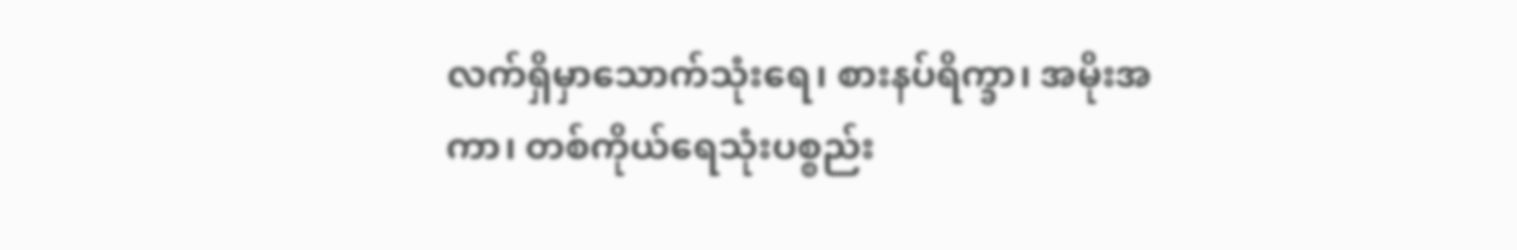လက်ရှိမှာသောက်သုံးရေ၊ စားနပ်ရိက္ခာ၊ အမိုးအကာ၊ တစ်ကိုယ်ရေသုံးပစ္စည်း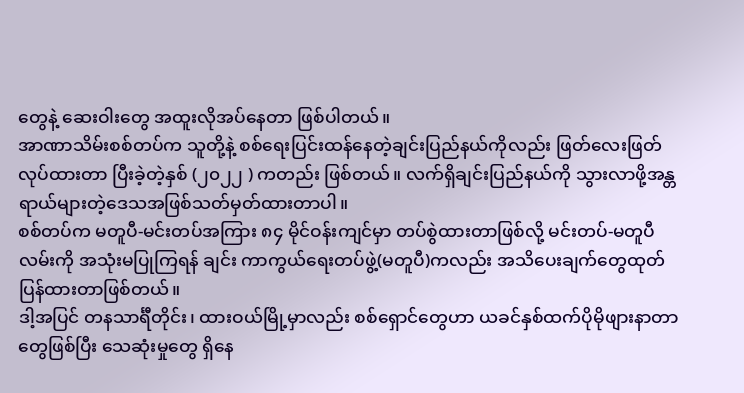တွေနဲ့ ဆေးဝါးတွေ အထူးလိုအပ်နေတာ ဖြစ်ပါတယ်။
အာဏာသိမ်းစစ်တပ်က သူတို့နဲ့ စစ်ရေးပြင်းထန်နေတဲ့ချင်းပြည်နယ်ကိုလည်း ဖြတ်လေးဖြတ်လုပ်ထားတာ ပြီးခဲ့တဲ့နှစ် (၂၀၂၂ ) ကတည်း ဖြစ်တယ်။ လက်ရှိချင်းပြည်နယ်ကို သွားလာဖို့အန္တရာယ်များတဲ့ဒေသအဖြစ်သတ်မှတ်ထားတာပါ။
စစ်တပ်က မတူပီ-မင်းတပ်အကြား ၈၄ မိုင်ဝန်းကျင်မှာ တပ်စွဲထားတာဖြစ်လို့ မင်းတပ်-မတူပီလမ်းကို အသုံးမပြုကြရန် ချင်း ကာကွယ်ရေးတပ်ဖွဲ့(မတူပီ)ကလည်း အသိပေးချက်တွေထုတ်ပြန်ထားတာဖြစ်တယ်။
ဒါ့အပြင် တနသာင်္ရီတိုင်း၊ ထားဝယ်မြို့မှာလည်း စစ်ရှောင်တွေဟာ ယခင်နှစ်ထက်ပိုမိုဖျားနာတာတွေဖြစ်ပြီး သေဆုံးမှုတွေ ရှိနေ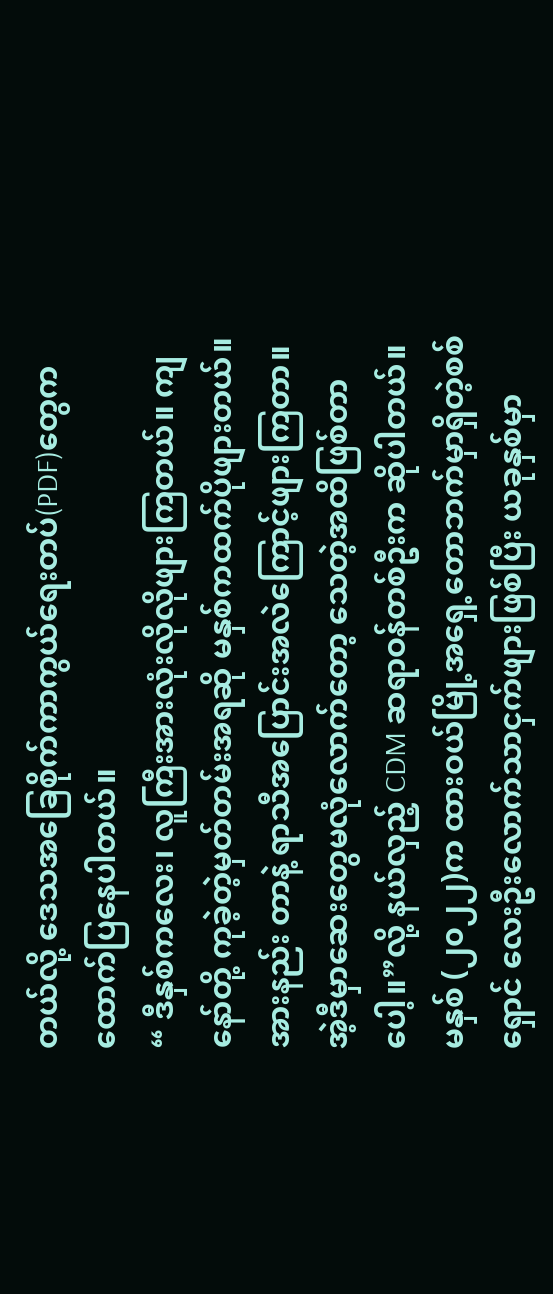တယ်လို့ ဒေသအခြေစိုက်ကာကွယ်ရေးတပ်(PDF)တွေက ထောက်ပြနေပါတယ်။
“ ဒီနှစ်ကလေး၊ လူကြီးအားလုံးလိုလိုဖျားကြတယ်။ ကျနော်တို့ ကုခဲ့တဲ့မှတ်တမ်းအရဆို မနှစ်ကထက်ပိုဖျားတယ်။ အားနည်း တာနဲ့ ရာသီအပြောင်းအလဲကြောင့်ဖျားကြတာ။ အဲ့ဒီမှာဆေးတွေမလုံလောက်တော့ သေတဲ့အထိဖြစ်တာပေါ့။”လို့ နယ်လှည့် CDM ဆရာဝန်တစ်ဦးက ဆိုပါတယ်။
မနှစ် (၂၀၂၂)က ထားဝယ်မြို့အရှေ့တောဘက်မှာရှိတဲ့စစ်ရှောင် လေးဦးလောက်သာငှက်ဖျားဖြစ်ပြီး ယခုနှစ်မှာ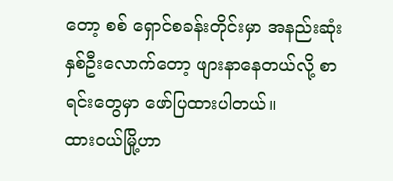တော့ စစ် ရှောင်စခန်းတိုင်းမှာ အနည်းဆုံးနှစ်ဦးလောက်တော့ ဖျားနာနေတယ်လို့ စာရင်းတွေမှာ ဖော်ပြထားပါတယ်။
ထားဝယ်မြို့ဟာ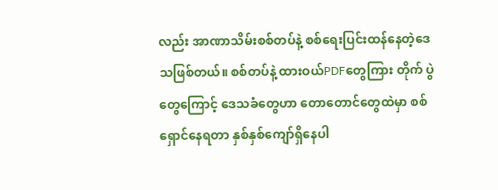လည်း အာဏာသိမ်းစစ်တပ်နဲ့ စစ်ရေးပြင်းထန်နေတဲ့ဒေသဖြစ်တယ်။ စစ်တပ်နဲ့ ထားဝယ်PDFတွေကြား တိုက် ပွဲတွေကြောင့် ဒေသခံတွေဟာ တောတောင်တွေထဲမှာ စစ်ရှောင်နေရတာ နှစ်နှစ်ကျော်ရှိနေပါ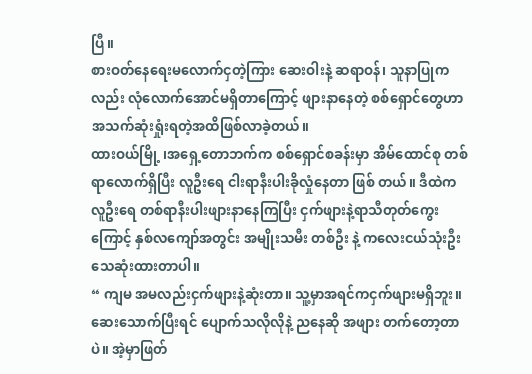ပြီ။
စားဝတ်နေရေးမလောက်ငှတဲ့ကြား ဆေးဝါးနဲ့ ဆရာဝန်၊ သူနာပြုကလည်း လုံလောက်အောင်မရှိတာကြောင့် ဖျားနာနေတဲ့ စစ်ရှောင်တွေဟာ အသက်ဆုံးရှုံးရတဲ့အထိဖြစ်လာခဲ့တယ်။
ထားဝယ်မြို့ ၊အရှေ့တောဘက်က စစ်ရှောင်စခန်းမှာ အိမ်ထောင်စု တစ်ရာလောက်ရှိပြီး လူဦးရေ ငါးရာနီးပါးခိုလှုံနေတာ ဖြစ် တယ်။ ဒီထဲက လူဦးရေ တစ်ရာနီးပါးဖျားနာနေကြပြီး ငှက်ဖျားနဲ့ရာသီတုတ်ကွေးကြောင့် နှစ်လကျော်အတွင်း အမျိုးသမီး တစ်ဦး နဲ့ ကလေးငယ်သုံးဦးသေဆုံးထားတာပါ။
“ ကျမ အမလည်းငှက်ဖျားနဲ့ဆုံးတာ။ သူ့မှာအရင်ကငှက်ဖျားမရှိဘူး။ ဆေးသောက်ပြီးရင် ပျောက်သလိုလိုနဲ့ ညနေဆို အဖျား တက်တော့တာပဲ။ အဲ့မှာဖြတ်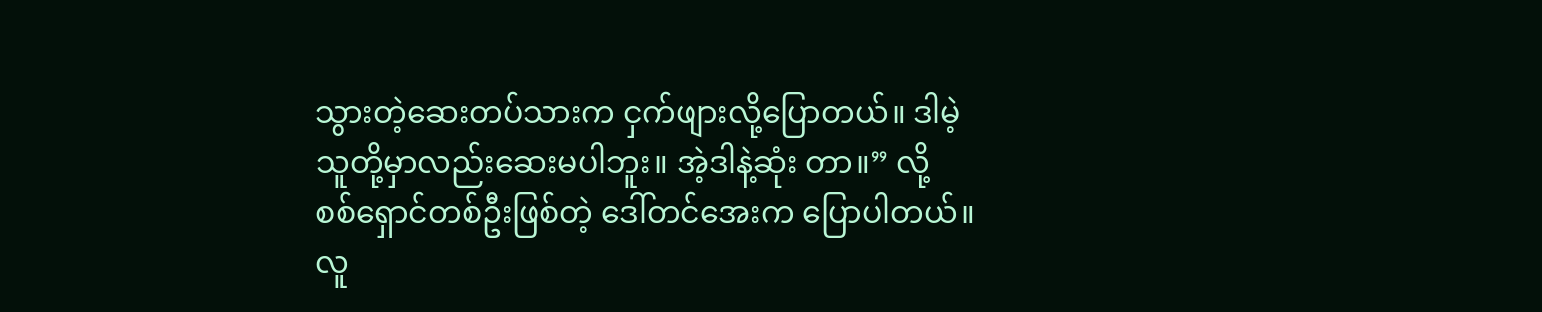သွားတဲ့ဆေးတပ်သားက ငှက်ဖျားလို့ပြောတယ်။ ဒါမဲ့သူတို့မှာလည်းဆေးမပါဘူး။ အဲ့ဒါနဲ့ဆုံး တာ။” လို့ စစ်ရှောင်တစ်ဦးဖြစ်တဲ့ ဒေါ်တင်အေးက ပြောပါတယ်။
လူ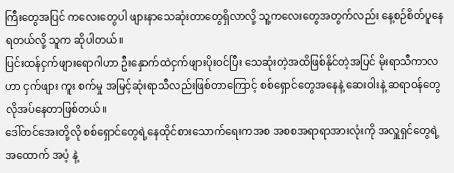ကြီးတွေအပြင် ကလေးတွေပါ ဖျားနာသေဆုံးတာတွေရှိလာလို့ သူ့ကလေးတွေအတွက်လည်း နေ့စဉ်စိတ်ပူနေရတယ်လို့ သူက ဆိုပါတယ်။
ပြင်းထန်ငှက်ဖျားရောဂါဟာ ဦးနှောက်ထဲငှက်ဖျားပိုးဝင်ပြီး သေဆုံးတဲ့အထိဖြစ်နိုင်တဲ့အပြင် မိုးရာသီကာလဟာ ငှက်ဖျား ကူး စက်မှု အမြင့်ဆုံးရာသီလည်းဖြစ်တာကြောင့် စစ်ရှောင်တွေအနေနဲ့ ဆေးဝါးနဲ့ ဆရာဝန်တွေလိုအပ်နေတာဖြစ်တယ်။
ဒေါ်တင်အေးတို့လို စစ်ရှောင်တွေရဲ့နေထိုင်စားသောက်ရေးကအစ အစစအရာရာအားလုံးကို အလှူရှင်တွေရဲ့အထောက် အပံ့ နဲ့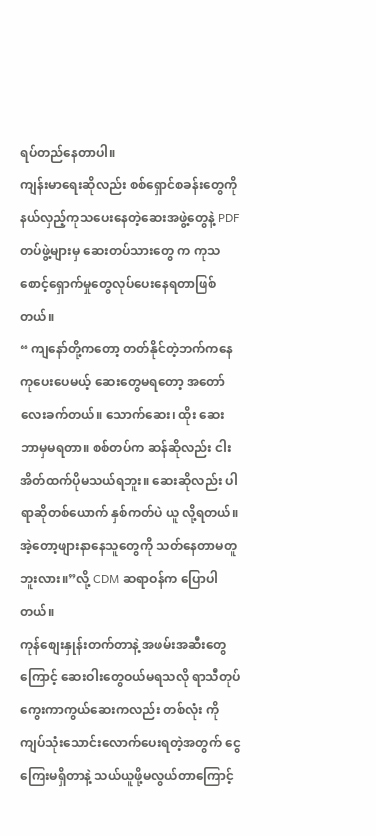ရပ်တည်နေတာပါ။
ကျန်းမာရေးဆိုလည်း စစ်ရှောင်စခန်းတွေကို နယ်လှည့်ကုသပေးနေတဲ့ဆေးအဖွဲ့တွေနဲ့ PDF တပ်ဖွဲ့များမှ ဆေးတပ်သားတွေ က ကုသစောင့်ရှောက်မှုတွေလုပ်ပေးနေရတာဖြစ်တယ်။
“ ကျနော်တို့ကတော့ တတ်နိုင်တဲ့ဘက်ကနေ ကုပေးပေမယ့် ဆေးတွေမရတော့ အတော်လေးခက်တယ်။ သောက်ဆေး၊ ထိုး ဆေး ဘာမှမရတာ။ စစ်တပ်က ဆန်ဆိုလည်း ငါးအိတ်ထက်ပိုမသယ်ရဘူး။ ဆေးဆိုလည်း ပါရာဆိုတစ်ယောက် နှစ်ကတ်ပဲ ယူ လို့ရတယ်။ အဲ့တော့ဖျားနာနေသူတွေကို သတ်နေတာမတူဘူးလား။”လို့ CDM ဆရာဝန်က ပြောပါတယ်။
ကုန်စျေးနှုန်းတက်တာနဲ့ အဖမ်းအဆီးတွေကြောင့် ဆေးဝါးတွေဝယ်မရသလို ရာသီတုပ်ကွေးကာကွယ်ဆေးကလည်း တစ်လုံး ကို ကျပ်သုံးသောင်းလောက်ပေးရတဲ့အတွက် ငွေကြေးမရှိတာနဲ့ သယ်ယူဖို့မလွယ်တာကြောင့်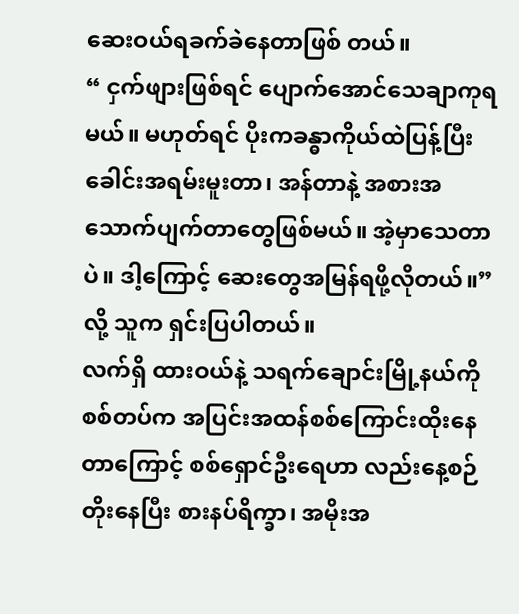ဆေးဝယ်ရခက်ခဲနေတာဖြစ် တယ်။
“ ငှက်ဖျားဖြစ်ရင် ပျောက်အောင်သေချာကုရမယ်။ မဟုတ်ရင် ပိုးကခန္ဓာကိုယ်ထဲပြန့်ပြီး ခေါင်းအရမ်းမူးတာ၊ အန်တာနဲ့ အစားအသောက်ပျက်တာတွေဖြစ်မယ်။ အဲ့မှာသေတာပဲ။ ဒါ့ကြောင့် ဆေးတွေအမြန်ရဖို့လိုတယ်။”လို့ သူက ရှင်းပြပါတယ်။
လက်ရှိ ထားဝယ်နဲ့ သရက်ချောင်းမြို့နယ်ကို စစ်တပ်က အပြင်းအထန်စစ်ကြောင်းထိုးနေတာကြောင့် စစ်ရှောင်ဦးရေဟာ လည်းနေ့စဉ်တိုးနေပြီး စားနပ်ရိက္ခာ၊ အမိုးအ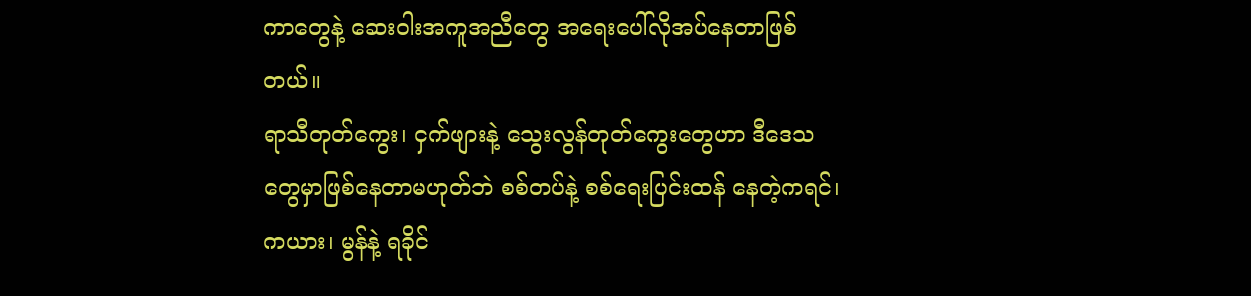ကာတွေနဲ့ ဆေးဝါးအကူအညီတွေ အရေးပေါ်လိုအပ်နေတာဖြစ်တယ်။
ရာသီတုတ်ကွေး၊ ငှက်ဖျားနဲ့ သွေးလွန်တုတ်ကွေးတွေဟာ ဒီဒေသတွေမှာဖြစ်နေတာမဟုတ်ဘဲ စစ်တပ်နဲ့ စစ်ရေးပြင်းထန် နေတဲ့ကရင်၊ ကယား၊ မွန်နဲ့ ရခိုင်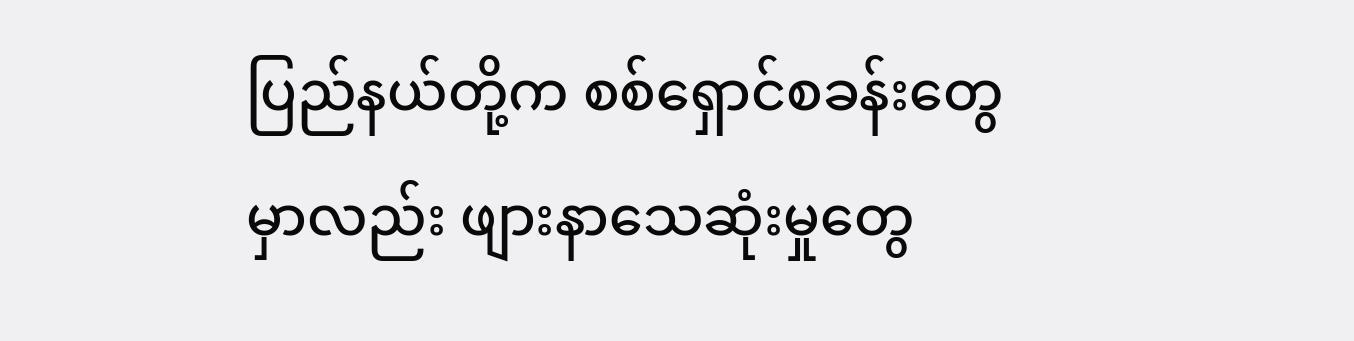ပြည်နယ်တို့က စစ်ရှောင်စခန်းတွေမှာလည်း ဖျားနာသေဆုံးမှုတွေ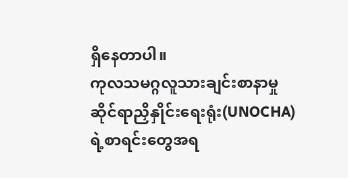ရှိနေတာပါ။
ကုလသမဂ္ဂလူသားချင်းစာနာမှုဆိုင်ရာညှိနှိုင်းရေးရုံး(UNOCHA)ရဲ့စာရင်းတွေအရ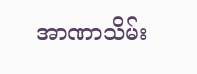အာဏာသိမ်း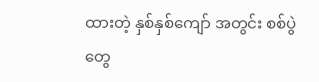ထားတဲ့ နှစ်နှစ်ကျော် အတွင်း စစ်ပွဲတွေ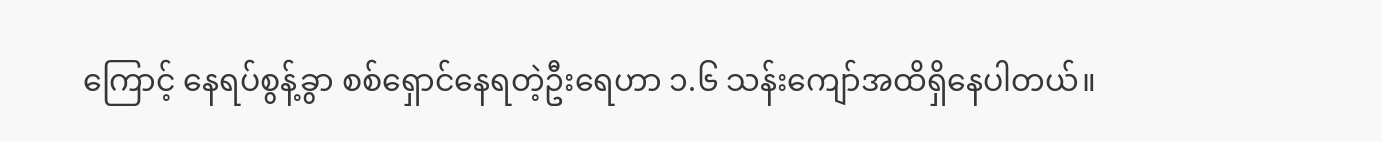ကြောင့် နေရပ်စွန့်ခွာ စစ်ရှောင်နေရတဲ့ဦးရေဟာ ၁.၆ သန်းကျော်အထိရှိနေပါတယ်။